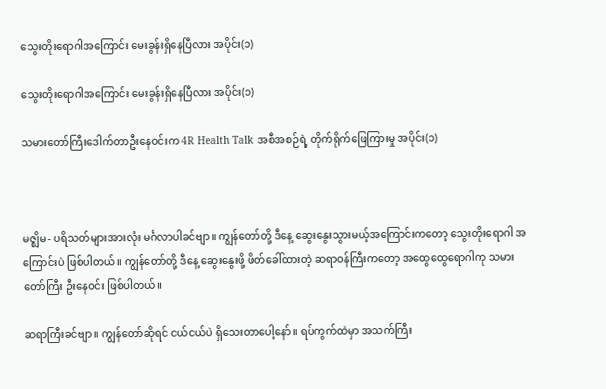သွေးတိုးရောဂါအကြောင်း မေးခွန်းရှိနေပြီလား အပိုင်း(၁)

သွေးတိုးရောဂါအကြောင်း မေးခွန်းရှိနေပြီလား အပိုင်း(၁)

သမားတော်ကြီးဒေါက်တာဦးနေဝင်းက 4R Health Talk အစီအစဉ်ရဲ့ တိုက်ရိုက်ဖြေကြားမှု အပိုင်း(၁)



မဇ္ဈိမ- ပရိသတ်များအားလုံး မင်္ဂလာပါခင်ဗျာ။ ကျွန်တော်တို့ ဒီနေ့ ဆွေးနွေးသွားမယ့်အကြောင်းကတော့ သွေးတိုးရောဂါ အကြောင်းပဲ ဖြစ်ပါတယ်။ ကျွန်တော်တို့ ဒီနေ့ ဆွေးနွေးဖို့ ဖိတ်ခေါ်ထားတဲ့ ဆရာဝန်ကြီးကတော့ အထွေထွေရောဂါကု သမားတော်ကြီး ဦးနေဝင်း ဖြစ်ပါတယ်။

ဆရာကြီးခင်ဗျာ။ ကျွန်တော်ဆိုရင် ငယ်ငယ်ပဲ ရှိသေးတာပေါ့နော်။ ရပ်ကွက်ထဲမှာ အသက်ကြီး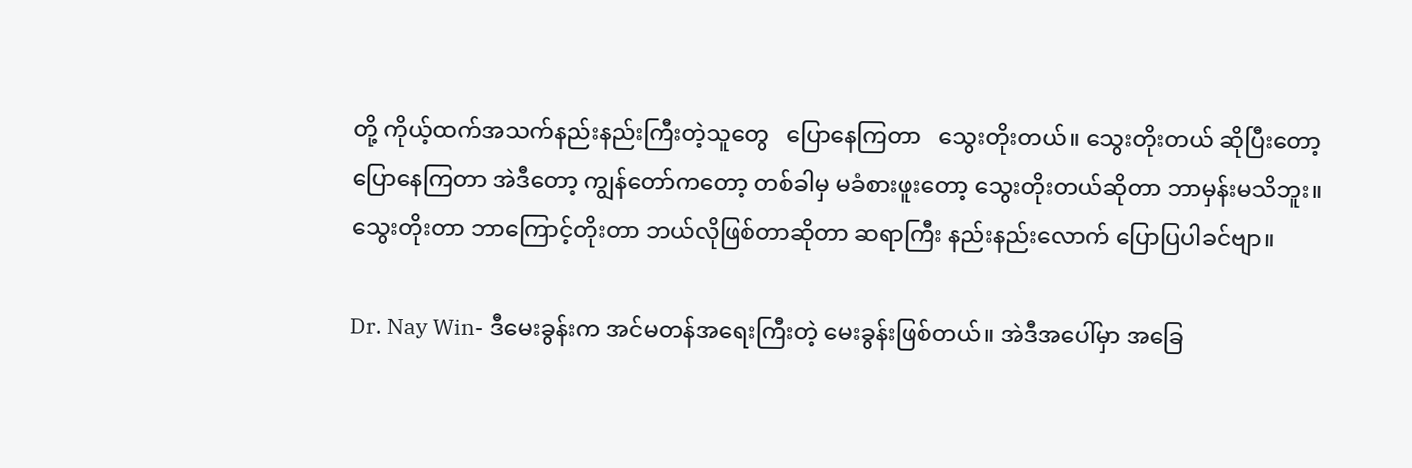တို့ ကိုယ့်ထက်အသက်နည်းနည်းကြီးတဲ့သူတွေ   ပြောနေကြတာ   သွေးတိုးတယ်။ သွေးတိုးတယ် ဆိုပြီးတော့ ပြောနေကြတာ အဲဒီတော့ ကျွန်တော်ကတော့ တစ်ခါမှ မခံစားဖူးတော့ သွေးတိုးတယ်ဆိုတာ ဘာမှန်းမသိဘူး။ သွေးတိုးတာ ဘာကြောင့်တိုးတာ ဘယ်လိုဖြစ်တာဆိုတာ ဆရာကြီး နည်းနည်းလောက် ပြောပြပါခင်ဗျာ။

Dr. Nay Win- ဒီမေးခွန်းက အင်မတန်အရေးကြီးတဲ့ မေးခွန်းဖြစ်တယ်။ အဲဒီအပေါ်မှာ အခြေ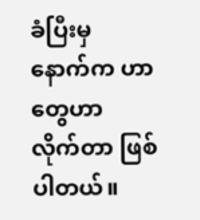ခံပြီးမှ နောက်က ဟာတွေဟာ လိုက်တာ ဖြစ်ပါတယ်။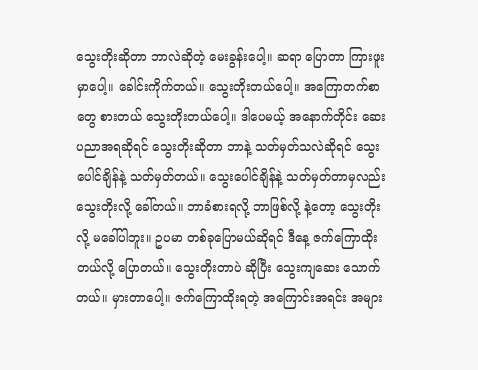သွေးတိုးဆိုတာ ဘာလဲဆိုတဲ့ မေးခွန်းပေါ့။ ဆရာ ပြောတာ ကြားဖူးမှာပေါ့။ ခေါင်းကိုက်တယ်။ သွေးတိုးတယ်ပေါ့။ အကြောတက်စာတွေ စားတယ် သွေးတိုးတယ်ပေါ့။ ဒါပေမယ့် အနောက်တိုင်း ဆေးပညာအရဆိုရင် သွေးတိုးဆိုတာ ဘာနဲ့ သတ်မှတ်သလဲဆိုရင် သွေးပေါင်ချိန်နဲ့ သတ်မှတ်တယ်။ သွေးပေါင်ချိန်နဲ့ သတ်မှတ်တာမှလည်း သွေးတိုးလို့ ခေါ်တယ်။ ဘာခံစားရလို့ ဘာဖြစ်လို့ နဲ့တော့ သွေးတိုးလို့ မခေါ်ပါဘူး။ ဥပမာ တစ်ခုပြောမယ်ဆိုရင် ဒီနေ့ ဇက်ကြောထိုးတယ်လို့ ပြောတယ်။ သွေးတိုးတာပဲ ဆိုပြီး သွေးကျဆေး သောက်တယ်။ မှားတာပေါ့။ ဇက်ကြောထိုးရတဲ့ အကြောင်းအရင်း အများ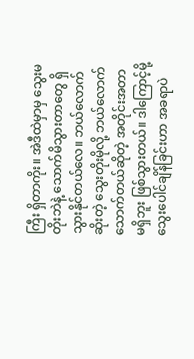ကြီး ရှိတာကိုး။ အဲဒီထဲမှာမှ သွေးမတိုးဘဲနဲ့ သောက်မိသွားတာတွေ ရှိသွားနိုင်တယ်လေ။ ဘယ်လောက်ဆိုးတဲ့ သွေးတိုးမိုလို့ ဘယ်လောက်သောက်တယ်ဆိုတဲ့ အတိုင်းအတာ မရှိဘူး ဖြစ်သွားတယ်။ ဒါကြောင့်မို့ သွေးပေါင်ချိန်ခြင်းဟာ အခရာပဲ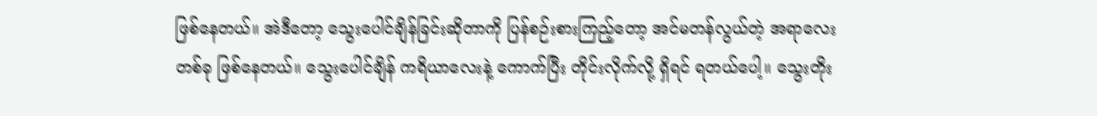ဖြစ်နေတယ်။ အဲဒီတော့ သွေးပေါင်ချိန်ခြင်းဆိုတာကို ပြန်စဉ်းစားကြည့်တော့ အင်မတန်လွယ်တဲ့ အရာလေးတစ်ခု ဖြစ်နေတယ်။ သွေးပေါင်ချိန် ကရိယာလေးနဲ့ ကောက်ပြီး တိုင်းလိုက်လို့ ရှိရင် ရတယ်ပေါ့။ သွေးတိုး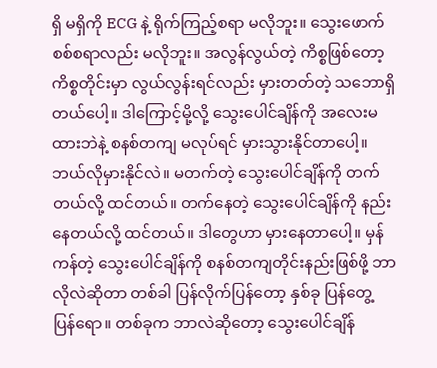ရှိ မရှိကို ECG နဲ့ ရိုက်ကြည့်စရာ မလိုဘူး။ သွေးဖောက်စစ်စရာလည်း မလိုဘူး။ အလွန်လွယ်တဲ့ ကိစ္စဖြစ်တော့ ကိစ္စတိုင်းမှာ လွယ်လွန်းရင်လည်း မှားတတ်တဲ့ သဘောရှိတယ်ပေါ့။ ဒါကြောင့်မို့လို့ သွေးပေါင်ချိန်ကို အလေးမထားဘဲနဲ့ စနစ်တကျ မလုပ်ရင် မှားသွားနိုင်တာပေါ့။ ဘယ်လိုမှားနိုင်လဲ။ မတက်တဲ့ သွေးပေါင်ချိန်ကို တက်တယ်လို့ ထင်တယ်။ တက်နေတဲ့ သွေးပေါင်ချိန်ကို နည်းနေတယ်လို့ ထင်တယ်။ ဒါတွေဟာ မှားနေတာပေါ့။ မှန်ကန်တဲ့ သွေးပေါင်ချိန်ကို စနစ်တကျတိုင်းနည်းဖြစ်ဖို့ ဘာလိုလဲဆိုတာ တစ်ခါ ပြန်လိုက်ပြန်တော့ နှစ်ခု ပြန်တွေ့ပြန်ရော။ တစ်ခုက ဘာလဲဆိုတော့ သွေးပေါင်ချိန်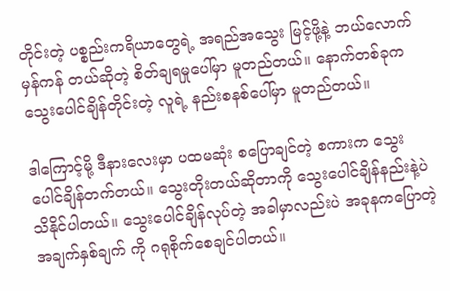တိုင်းတဲ့ ပစ္စည်းကရိယာတွေရဲ့ အရည်အသွေး မြင့်ဖို့နဲ့ ဘယ်လောက်မှန်ကန် တယ်ဆိုတဲ့ စိတ်ချရမှုပေါ်မှာ မူတည်တယ်။ နောက်တစ်ခုက သွေးပေါင်ချိန်တိုင်းတဲ့ လူရဲ့ နည်းစနစ်ပေါ်မှာ မူတည်တယ်။

ဒါကြောင့်မို့ ဒီနားလေးမှာ ပထမဆုံး စပြောချင်တဲ့ စကားက သွေးပေါင်ချိန်တက်တယ်။ သွေးတိုးတယ်ဆိုတာကို သွေးပေါင်ချိန်နည်းနဲ့ပဲ သိနိုင်ပါတယ်။ သွေးပေါင်ချိန်လုပ်တဲ့ အခါမှာလည်းပဲ အခုနကပြောတဲ့ အချက်နှစ်ချက် ကို ဂရုစိုက်စေချင်ပါတယ်။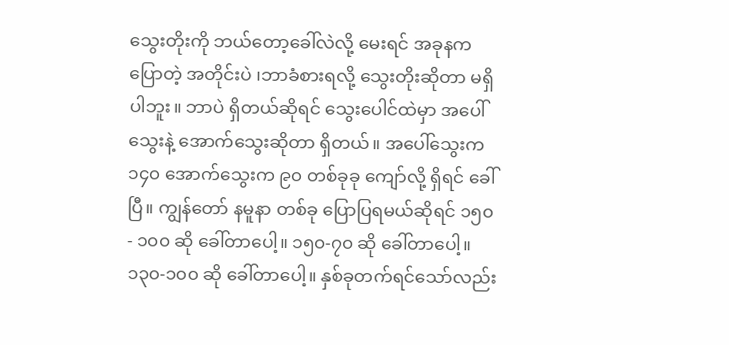သွေးတိုးကို ဘယ်တော့ခေါ်လဲလို့ မေးရင် အခုနက ပြောတဲ့ အတိုင်းပဲ ၊ဘာခံစားရလို့ သွေးတိုးဆိုတာ မရှိပါဘူး။ ဘာပဲ ရှိတယ်ဆိုရင် သွေးပေါင်ထဲမှာ အပေါ်သွေးနဲ့ အောက်သွေးဆိုတာ ရှိတယ်။ အပေါ်သွေးက ၁၄၀ အောက်သွေးက ၉၀ တစ်ခုခု ကျော်လို့ ရှိရင် ခေါ်ပြီ။ ကျွန်တော် နမူနာ တစ်ခု ပြောပြရမယ်ဆိုရင် ၁၅၀ - ၁၀၀ ဆို ခေါ်တာပေါ့။ ၁၅၀-၇၀ ဆို ခေါ်တာပေါ့။ ၁၃၀-၁၀၀ ဆို ခေါ်တာပေါ့။ နှစ်ခုတက်ရင်သော်လည်း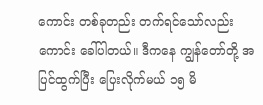ကောင်း တစ်ခုတည်း တက်ရင်သော်လည်းကောင်း ခေါ်ပါတယ်။ ဒီကနေ ကျွန်တော်တို့ အပြင်ထွက်ပြီး ပြေးလိုက်မယ် ၁၅ မိ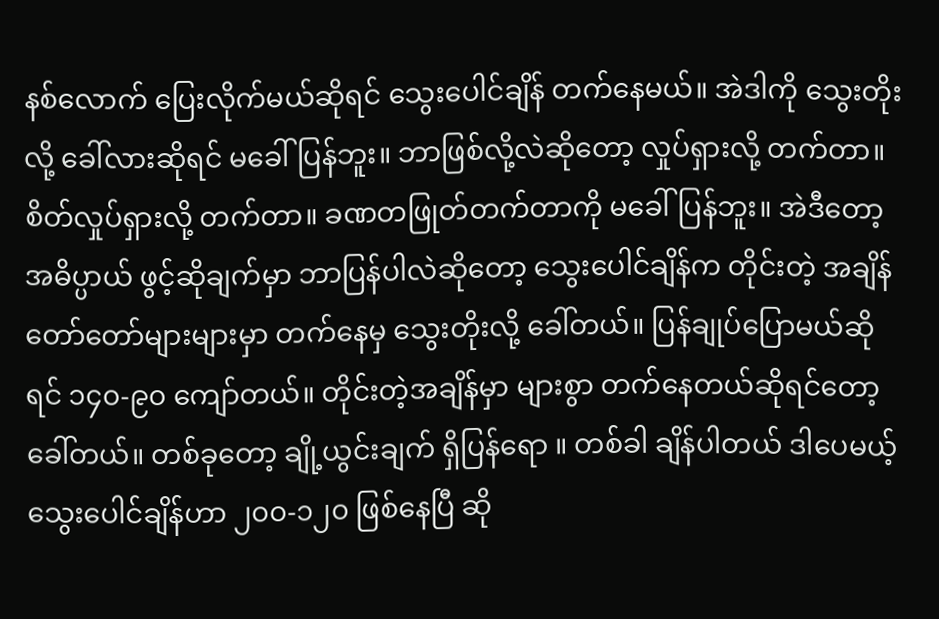နစ်လောက် ပြေးလိုက်မယ်ဆိုရင် သွေးပေါင်ချိန် တက်နေမယ်။ အဲဒါကို သွေးတိုးလို့ ခေါ်လားဆိုရင် မခေါ်ပြန်ဘူး။ ဘာဖြစ်လို့လဲဆိုတော့ လှုပ်ရှားလို့ တက်တာ။ စိတ်လှုပ်ရှားလို့ တက်တာ။ ခဏတဖြုတ်တက်တာကို မခေါ်ပြန်ဘူး။ အဲဒီတော့ အဓိပ္ပာယ် ဖွင့်ဆိုချက်မှာ ဘာပြန်ပါလဲဆိုတော့ သွေးပေါင်ချိန်က တိုင်းတဲ့ အချိန်တော်တော်များများမှာ တက်နေမှ သွေးတိုးလို့ ခေါ်တယ်။ ပြန်ချုပ်ပြောမယ်ဆိုရင် ၁၄၀-၉၀ ကျော်တယ်။ တိုင်းတဲ့အချိန်မှာ များစွာ တက်နေတယ်ဆိုရင်တော့ ခေါ်တယ်။ တစ်ခုတော့ ချို့ယွင်းချက် ရှိပြန်ရော ။ တစ်ခါ ချိန်ပါတယ် ဒါပေမယ့် သွေးပေါင်ချိန်ဟာ ၂၀၀-၁၂၀ ဖြစ်နေပြီ ဆို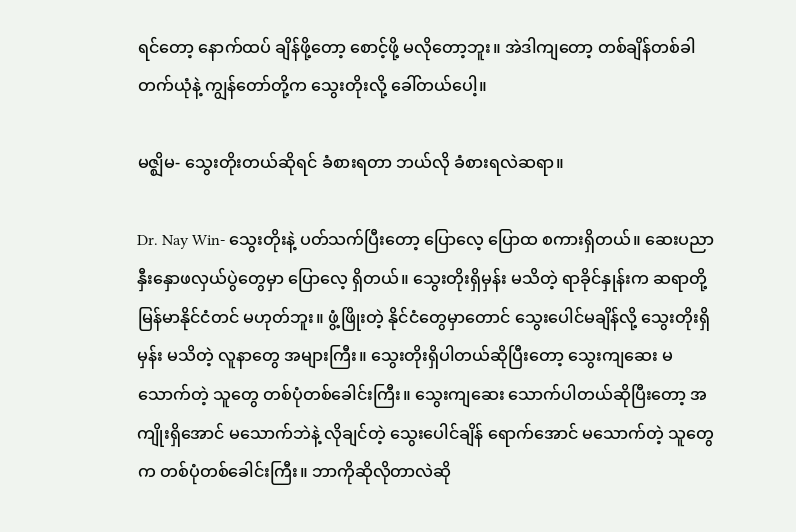ရင်တော့ နောက်ထပ် ချိန်ဖို့တော့ စောင့်ဖို့ မလိုတော့ဘူး။ အဲဒါကျတော့ တစ်ချိန်တစ်ခါ တက်ယုံနဲ့ ကျွန်တော်တို့က သွေးတိုးလို့ ခေါ်တယ်ပေါ့။

မဇ္ဈိမ- သွေးတိုးတယ်ဆိုရင် ခံစားရတာ ဘယ်လို ခံစားရလဲဆရာ။

Dr. Nay Win- သွေးတိုးနဲ့ ပတ်သက်ပြီးတော့ ပြောလေ့ ပြောထ စကားရှိတယ်။ ဆေးပညာ နှီးနှောဖလှယ်ပွဲတွေမှာ ပြောလေ့ ရှိတယ်။ သွေးတိုးရှိမှန်း မသိတဲ့ ရာခိုင်နှုန်းက ဆရာတို့ မြန်မာနိုင်ငံတင် မဟုတ်ဘူး။ ဖွံ့ဖြိုးတဲ့ နိုင်ငံတွေမှာတောင် သွေးပေါင်မချိန်လို့ သွေးတိုးရှိမှန်း မသိတဲ့ လူနာတွေ အများကြီး။ သွေးတိုးရှိပါတယ်ဆိုပြီးတော့ သွေးကျဆေး မသောက်တဲ့ သူတွေ တစ်ပုံတစ်ခေါင်းကြီး။ သွေးကျဆေး သောက်ပါတယ်ဆိုပြီးတော့ အကျိုးရှိအောင် မသောက်ဘဲနဲ့ လိုချင်တဲ့ သွေးပေါင်ချိန် ရောက်အောင် မသောက်တဲ့ သူတွေက တစ်ပုံတစ်ခေါင်းကြီး။ ဘာကိုဆိုလိုတာလဲဆို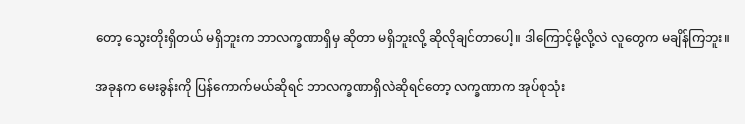တော့ သွေးတိုးရှိတယ် မရှိဘူးက ဘာလက္ခဏာရှိမှ ဆိုတာ မရှိဘူးလို့ ဆိုလိုချင်တာပေါ့။ ဒါကြောင့်မို့လို့လဲ လူတွေက မချိန်ကြဘူး။

အခုနက မေးခွန်းကို ပြန်ကောက်မယ်ဆိုရင် ဘာလက္ခဏာရှိလဲဆိုရင်တော့ လက္ခဏာက အုပ်စုသုံး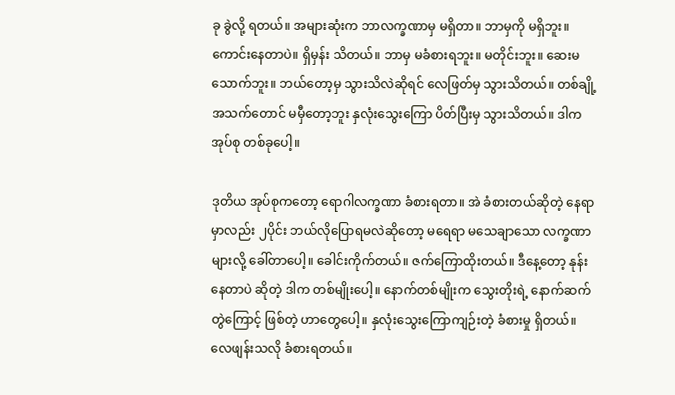ခု ခွဲလို့ ရတယ်။ အများဆုံးက ဘာလက္ခဏာမှ မရှိတာ။ ဘာမှကို မရှိဘူး။ ကောင်းနေတာပဲ။ ရှိမှန်း သိတယ်။ ဘာမှ မခံစားရဘူး။ မတိုင်းဘူး။ ဆေးမသောက်ဘူး။ ဘယ်တော့မှ သွားသိလဲဆိုရင် လေဖြတ်မှ သွားသိတယ်။ တစ်ချို့ အသက်တောင် မမှီတော့ဘူး နှလုံးသွေးကြော ပိတ်ပြီးမှ သွားသိတယ်။ ဒါက အုပ်စု တစ်ခုပေါ့။

ဒုတိယ အုပ်စုကတော့ ရောဂါလက္ခဏာ ခံစားရတာ။ အဲ ခံစားတယ်ဆိုတဲ့ နေရာမှာလည်း ၂ပိုင်း ဘယ်လိုပြောရမလဲဆိုတော့ မရေရာ မသေချာသော လက္ခဏာများလို့ ခေါ်တာပေါ့။ ခေါင်းကိုက်တယ်။ ဇက်ကြောထိုးတယ်။ ဒီနေ့တော့ နုန်းနေတာပဲ ဆိုတဲ့ ဒါက တစ်မျိုးပေါ့။ နောက်တစ်မျိုးက သွေးတိုးရဲ့ နောက်ဆက်တွဲကြောင့် ဖြစ်တဲ့ ဟာတွေပေါ့။ နှလုံးသွေးကြောကျဉ်းတဲ့ ခံစားမှု ရှိတယ်။ လေဖျန်းသလို ခံစားရတယ်။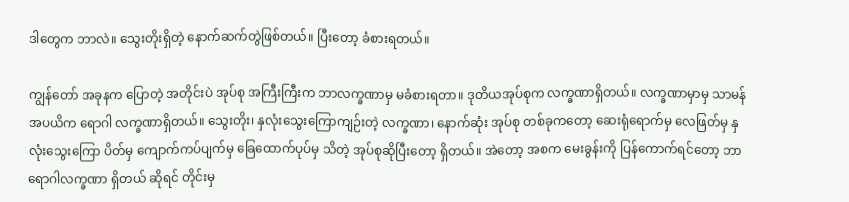ဒါတွေက ဘာလဲ။ သွေးတိုးရှိတဲ့ နောက်ဆက်တွဲဖြစ်တယ်။ ပြီးတော့ ခံစားရတယ်။

ကျွန်တော် အခုနက ပြောတဲ့ အတိုင်းပဲ အုပ်စု အကြီးကြီးက ဘာလက္ခဏာမှ မခံစားရတာ။ ဒုတိယအုပ်စုက လက္ခဏာရှိတယ်။ လက္ခဏာမှာမှ သာမန် အပယိက ရောဂါ လက္ခဏာရှိတယ်။ သွေးတိုး၊ နှလုံးသွေးကြောကျဉ်းတဲ့ လက္ခဏာ၊ နောက်ဆုံး အုပ်စု တစ်ခုကတော့ ဆေးရုံရောက်မှ လေဖြတ်မှ နှလုံးသွေးကြော ပိတ်မှ ကျောက်ကပ်ပျက်မှ ခြေထောက်ပုပ်မှ သိတဲ့ အုပ်စုဆိုပြီးတော့ ရှိတယ်။ အဲတော့ အစက မေးခွန်းကို ပြန်ကောက်ရင်တော့ ဘာရောဂါလက္ခဏာ ရှိတယ် ဆိုရင် တိုင်းမှ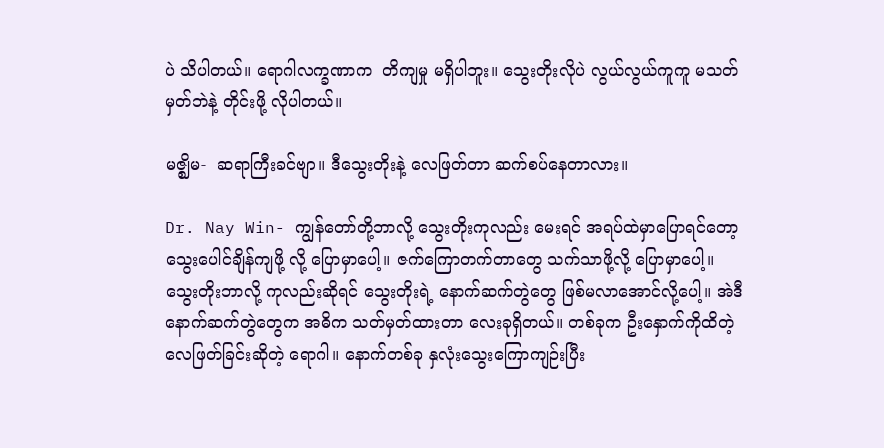ပဲ သိပါတယ်။ ရောဂါလက္ခဏာက  တိကျမှု မရှိပါဘူး။ သွေးတိုးလိုပဲ လွယ်လွယ်ကူကူ မသတ်မှတ်ဘဲနဲ့ တိုင်းဖို့ လိုပါတယ်။

မဇ္ဈိမ-  ဆရာကြီးခင်ဗျာ။ ဒီသွေးတိုးနဲ့ လေဖြတ်တာ ဆက်စပ်နေတာလား။

Dr. Nay Win- ကျွန်တော်တို့ဘာလို့ သွေးတိုးကုလည်း မေးရင် အရပ်ထဲမှာပြောရင်တော့ သွေးပေါင်ချိန်ကျဖို့ လို့ ပြောမှာပေါ့။ ဇက်ကြောတက်တာတွေ သက်သာဖို့လို့ ပြောမှာပေါ့။ သွေးတိုးဘာလို့ ကုလည်းဆိုရင် သွေးတိုးရဲ့ နောက်ဆက်တွဲတွေ ဖြစ်မလာအောင်လို့ပေါ့။ အဲဒီနောက်ဆက်တွဲတွေက အဓိက သတ်မှတ်ထားတာ လေးခုရှိတယ်။ တစ်ခုက ဦးနှောက်ကိုထိတဲ့   လေဖြတ်ခြင်းဆိုတဲ့ ရောဂါ။ နောက်တစ်ခု နှလုံးသွေးကြောကျဉ်းပြီး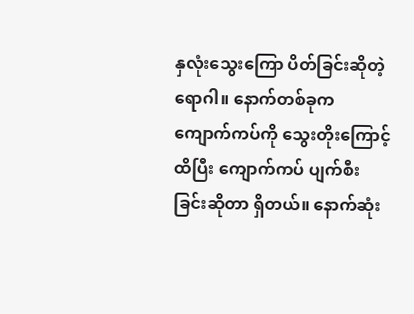နှလုံးသွေးကြော ပိတ်ခြင်းဆိုတဲ့ ရောဂါ။ နောက်တစ်ခုက ကျောက်ကပ်ကို သွေးတိုးကြောင့် ထိပြီး ကျောက်ကပ် ပျက်စီးခြင်းဆိုတာ ရှိတယ်။ နောက်ဆုံး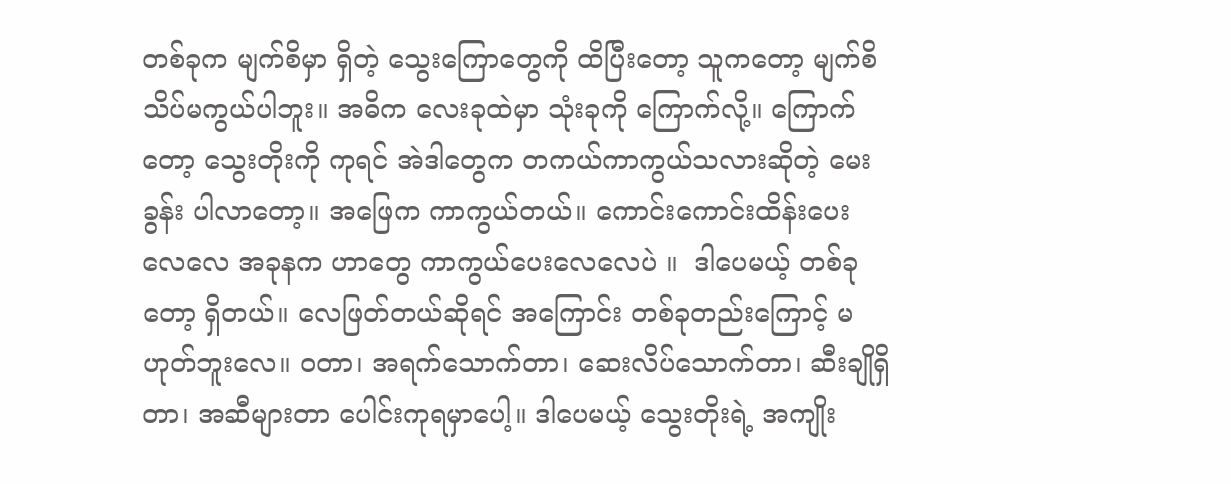တစ်ခုက မျက်စိမှာ ရှိတဲ့ သွေးကြောတွေကို ထိပြီးတော့ သူကတော့ မျက်စိ သိပ်မကွယ်ပါဘူး။ အဓိက လေးခုထဲမှာ သုံးခုကို ကြောက်လို့။ ကြောက်တော့ သွေးတိုးကို ကုရင် အဲဒါတွေက တကယ်ကာကွယ်သလားဆိုတဲ့ မေးခွန်း ပါလာတော့။ အဖြေက ကာကွယ်တယ်။ ကောင်းကောင်းထိန်းပေးလေလေ အခုနက ဟာတွေ ကာကွယ်ပေးလေလေပဲ ။  ဒါပေမယ့် တစ်ခုတော့ ရှိတယ်။ လေဖြတ်တယ်ဆိုရင် အကြောင်း တစ်ခုတည်းကြောင့် မဟုတ်ဘူးလေ။ ဝတာ၊ အရက်သောက်တာ၊ ဆေးလိပ်သောက်တာ၊ ဆီးချိုရှိတာ၊ အဆီများတာ ပေါင်းကုရမှာပေါ့။ ဒါပေမယ့် သွေးတိုးရဲ့ အကျိုး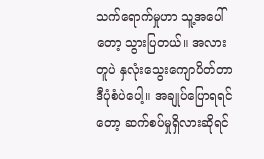သက်ရောက်မှုဟာ သူ့အပေါ်တော့ သွားပြတယ်။ အလားတူပဲ နှလုံးသွေးကျောပိတ်တာ ဒီပုံစံပဲပေါ့။ အချုပ်ပြောရရင်တော့ ဆက်စပ်မှုရှိလားဆိုရင်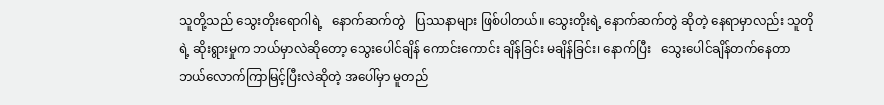သူတို့သည် သွေးတိုးရောဂါရဲ့   နောက်ဆက်တွဲ   ပြဿနာများ ဖြစ်ပါတယ်။ သွေးတိုးရဲ့ နောက်ဆက်တွဲ ဆိုတဲ့ နေရာမှာလည်း သူတိုရဲ့ ဆိုးရွားမှုက ဘယ်မှာလဲဆိုတော့ သွေးပေါင်ချိန် ကောင်းကောင်း ချိန်ခြင်း မချိန်ခြင်း၊ နောက်ပြီး   သွေးပေါင်ချိန်တက်နေတာ ဘယ်လောက်ကြာမြင့်ပြီးလဲဆိုတဲ့ အပေါ်မှာ မူတည်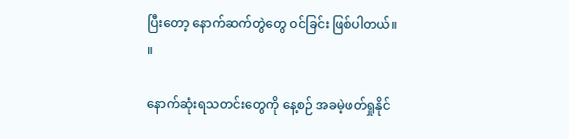ပြီးတော့ နောက်ဆက်တွဲတွေ ဝင်ခြင်း ဖြစ်ပါတယ်။      ။

နောက်ဆုံးရသတင်းတွေကို နေ့စဉ် အခမဲ့ဖတ်ရှုနိုင်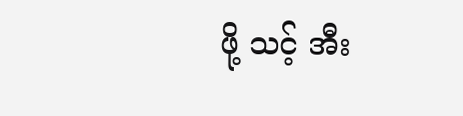ဖို့ သင့် အီး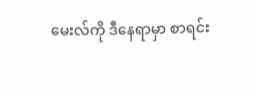မေးလ်ကို ဒီနေရာမှာ စာရင်း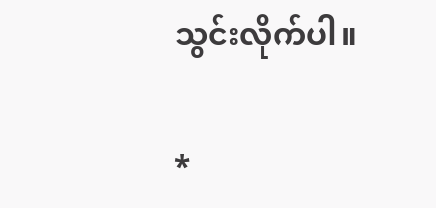သွင်းလိုက်ပါ။

*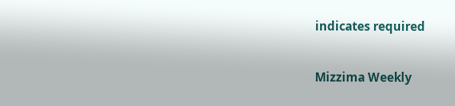indicates required

Mizzima Weekly